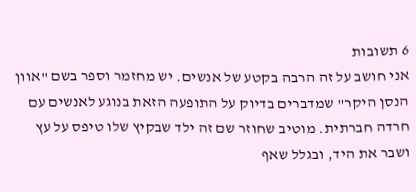6 תשובות
אני חושב על זה הרבה בקטע של אנשים. יש מחזמר וספר בשם "אוון הנסן היקר" שמדברים בדיוק על התופעה הזאת בנוגע לאנשים עם חרדה חברתית. מוטיב שחוזר שם זה ילד שבקיץ שלו טיפס על עץ ושבר את היד, ובגלל שאף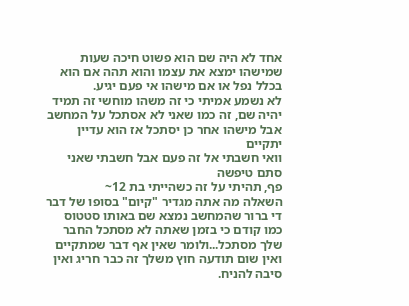אחד לא היה שם הוא פשוט חיכה שעות שמישהו ימצא את עצמו והוא תהה אם הוא בכלל נפל או אם מישהו אי פעם יגיע.
לא נשמע אמיתי כי זה משהו מוחשי זה תמיד יהיה שם, זה כמו שאני לא אסתכל על המחשב אבל מישהו אחר כן יסתכל אז הוא עדיין יתקיים
וואי חשבתי אל זה פעם אבל חשבתי שאני סתם טיפשה
פף, תהיתי על זה כשהייתי בת 12~
השאלה מה אתה מגדיר "קיום" בסופו של דבר די ברור שהמחשב נמצא שם באותו סטטוס כמו קודם כי בזמן שאתה לא מסתכל החבר שלך מסתכל...ולומר שאין אף דבר שמתקיים ואין שום תודעה חוץ משלך זה כבר חריג ואין סיבה להניח.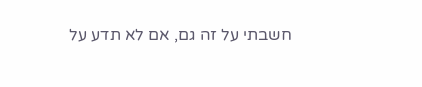חשבתי על זה גם, אם לא תדע על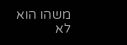משהו הוא לא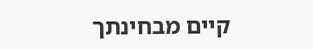קיים מבחינתך